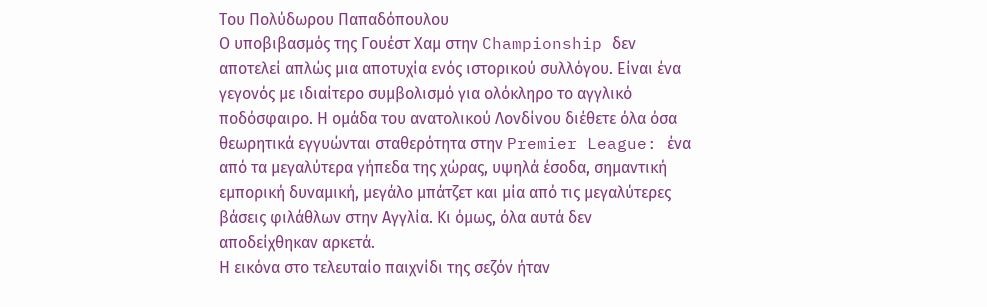Του Πολύδωρου Παπαδόπουλου
Ο υποβιβασμός της Γουέστ Χαμ στην Championship δεν αποτελεί απλώς μια αποτυχία ενός ιστορικού συλλόγου. Είναι ένα γεγονός με ιδιαίτερο συμβολισμό για ολόκληρο το αγγλικό ποδόσφαιρο. Η ομάδα του ανατολικού Λονδίνου διέθετε όλα όσα θεωρητικά εγγυώνται σταθερότητα στην Premier League: ένα από τα μεγαλύτερα γήπεδα της χώρας, υψηλά έσοδα, σημαντική εμπορική δυναμική, μεγάλο μπάτζετ και μία από τις μεγαλύτερες βάσεις φιλάθλων στην Αγγλία. Κι όμως, όλα αυτά δεν αποδείχθηκαν αρκετά.
Η εικόνα στο τελευταίο παιχνίδι της σεζόν ήταν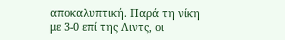αποκαλυπτική. Παρά τη νίκη με 3-0 επί της Λιντς, οι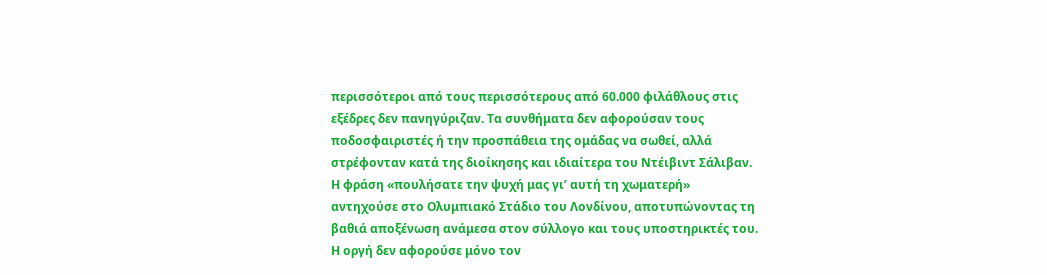περισσότεροι από τους περισσότερους από 60.000 φιλάθλους στις εξέδρες δεν πανηγύριζαν. Τα συνθήματα δεν αφορούσαν τους ποδοσφαιριστές ή την προσπάθεια της ομάδας να σωθεί, αλλά στρέφονταν κατά της διοίκησης και ιδιαίτερα του Ντέιβιντ Σάλιβαν. Η φράση «πουλήσατε την ψυχή μας γι’ αυτή τη χωματερή» αντηχούσε στο Ολυμπιακό Στάδιο του Λονδίνου, αποτυπώνοντας τη βαθιά αποξένωση ανάμεσα στον σύλλογο και τους υποστηρικτές του.
Η οργή δεν αφορούσε μόνο τον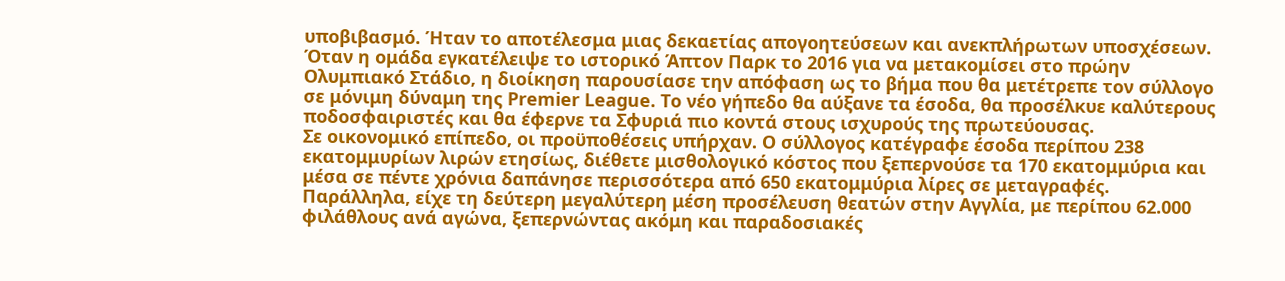υποβιβασμό. Ήταν το αποτέλεσμα μιας δεκαετίας απογοητεύσεων και ανεκπλήρωτων υποσχέσεων. Όταν η ομάδα εγκατέλειψε το ιστορικό Άπτον Παρκ το 2016 για να μετακομίσει στο πρώην Ολυμπιακό Στάδιο, η διοίκηση παρουσίασε την απόφαση ως το βήμα που θα μετέτρεπε τον σύλλογο σε μόνιμη δύναμη της Premier League. Το νέο γήπεδο θα αύξανε τα έσοδα, θα προσέλκυε καλύτερους ποδοσφαιριστές και θα έφερνε τα Σφυριά πιο κοντά στους ισχυρούς της πρωτεύουσας.
Σε οικονομικό επίπεδο, οι προϋποθέσεις υπήρχαν. Ο σύλλογος κατέγραφε έσοδα περίπου 238 εκατομμυρίων λιρών ετησίως, διέθετε μισθολογικό κόστος που ξεπερνούσε τα 170 εκατομμύρια και μέσα σε πέντε χρόνια δαπάνησε περισσότερα από 650 εκατομμύρια λίρες σε μεταγραφές. Παράλληλα, είχε τη δεύτερη μεγαλύτερη μέση προσέλευση θεατών στην Αγγλία, με περίπου 62.000 φιλάθλους ανά αγώνα, ξεπερνώντας ακόμη και παραδοσιακές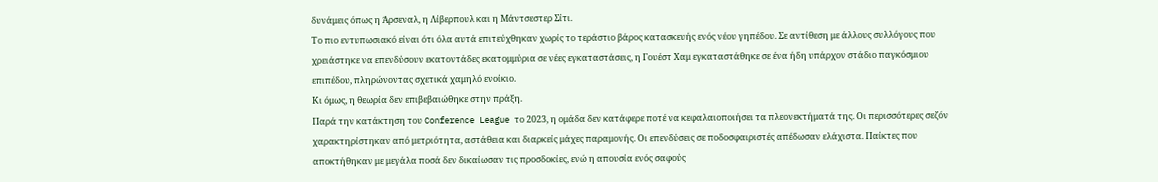δυνάμεις όπως η Άρσεναλ, η Λίβερπουλ και η Μάντσεστερ Σίτι.
Το πιο εντυπωσιακό είναι ότι όλα αυτά επιτεύχθηκαν χωρίς το τεράστιο βάρος κατασκευής ενός νέου γηπέδου. Σε αντίθεση με άλλους συλλόγους που χρειάστηκε να επενδύσουν εκατοντάδες εκατομμύρια σε νέες εγκαταστάσεις, η Γουέστ Χαμ εγκαταστάθηκε σε ένα ήδη υπάρχον στάδιο παγκόσμιου επιπέδου, πληρώνοντας σχετικά χαμηλό ενοίκιο.
Κι όμως, η θεωρία δεν επιβεβαιώθηκε στην πράξη.
Παρά την κατάκτηση του Conference League το 2023, η ομάδα δεν κατάφερε ποτέ να κεφαλαιοποιήσει τα πλεονεκτήματά της. Οι περισσότερες σεζόν χαρακτηρίστηκαν από μετριότητα, αστάθεια και διαρκείς μάχες παραμονής. Οι επενδύσεις σε ποδοσφαιριστές απέδωσαν ελάχιστα. Παίκτες που αποκτήθηκαν με μεγάλα ποσά δεν δικαίωσαν τις προσδοκίες, ενώ η απουσία ενός σαφούς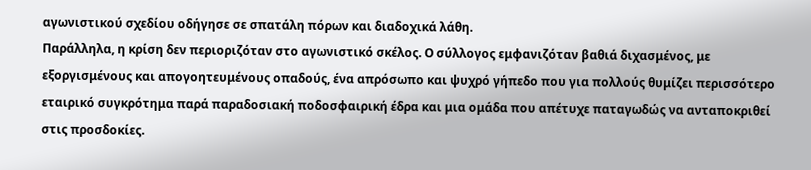αγωνιστικού σχεδίου οδήγησε σε σπατάλη πόρων και διαδοχικά λάθη.
Παράλληλα, η κρίση δεν περιοριζόταν στο αγωνιστικό σκέλος. Ο σύλλογος εμφανιζόταν βαθιά διχασμένος, με εξοργισμένους και απογοητευμένους οπαδούς, ένα απρόσωπο και ψυχρό γήπεδο που για πολλούς θυμίζει περισσότερο εταιρικό συγκρότημα παρά παραδοσιακή ποδοσφαιρική έδρα και μια ομάδα που απέτυχε παταγωδώς να ανταποκριθεί στις προσδοκίες.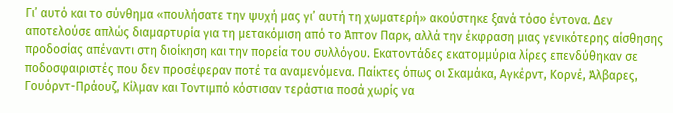Γι’ αυτό και το σύνθημα «πουλήσατε την ψυχή μας γι’ αυτή τη χωματερή» ακούστηκε ξανά τόσο έντονα. Δεν αποτελούσε απλώς διαμαρτυρία για τη μετακόμιση από το Άπτον Παρκ, αλλά την έκφραση μιας γενικότερης αίσθησης προδοσίας απέναντι στη διοίκηση και την πορεία του συλλόγου. Εκατοντάδες εκατομμύρια λίρες επενδύθηκαν σε ποδοσφαιριστές που δεν προσέφεραν ποτέ τα αναμενόμενα. Παίκτες όπως οι Σκαμάκα, Αγκέρντ, Κορνέ, Άλβαρες, Γουόρντ-Πράουζ, Κίλμαν και Τοντιμπό κόστισαν τεράστια ποσά χωρίς να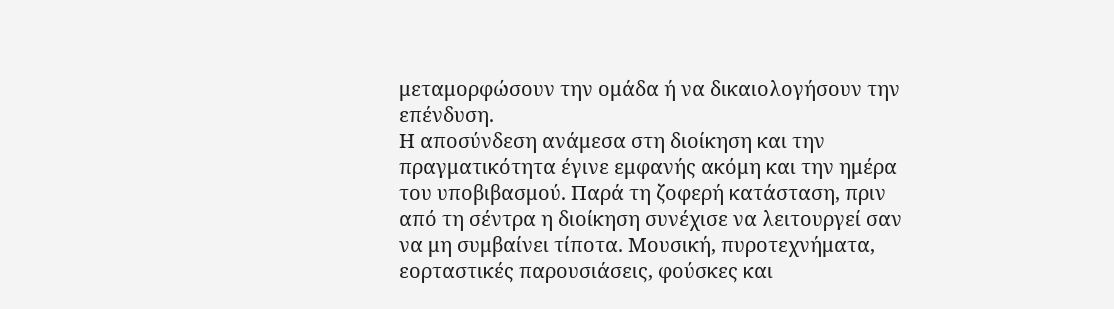μεταμορφώσουν την ομάδα ή να δικαιολογήσουν την επένδυση.
Η αποσύνδεση ανάμεσα στη διοίκηση και την πραγματικότητα έγινε εμφανής ακόμη και την ημέρα του υποβιβασμού. Παρά τη ζοφερή κατάσταση, πριν από τη σέντρα η διοίκηση συνέχισε να λειτουργεί σαν να μη συμβαίνει τίποτα. Μουσική, πυροτεχνήματα, εορταστικές παρουσιάσεις, φούσκες και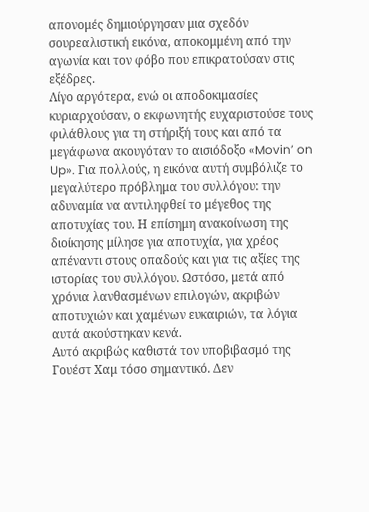απονομές δημιούργησαν μια σχεδόν σουρεαλιστική εικόνα, αποκομμένη από την αγωνία και τον φόβο που επικρατούσαν στις εξέδρες.
Λίγο αργότερα, ενώ οι αποδοκιμασίες κυριαρχούσαν, ο εκφωνητής ευχαριστούσε τους φιλάθλους για τη στήριξή τους και από τα μεγάφωνα ακουγόταν το αισιόδοξο «Movin’ on Up». Για πολλούς, η εικόνα αυτή συμβόλιζε το μεγαλύτερο πρόβλημα του συλλόγου: την αδυναμία να αντιληφθεί το μέγεθος της αποτυχίας του. Η επίσημη ανακοίνωση της διοίκησης μίλησε για αποτυχία, για χρέος απέναντι στους οπαδούς και για τις αξίες της ιστορίας του συλλόγου. Ωστόσο, μετά από χρόνια λανθασμένων επιλογών, ακριβών αποτυχιών και χαμένων ευκαιριών, τα λόγια αυτά ακούστηκαν κενά.
Αυτό ακριβώς καθιστά τον υποβιβασμό της Γουέστ Χαμ τόσο σημαντικό. Δεν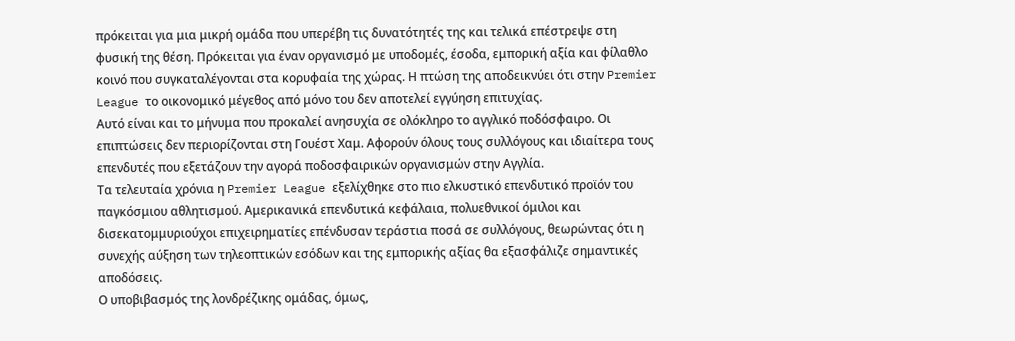πρόκειται για μια μικρή ομάδα που υπερέβη τις δυνατότητές της και τελικά επέστρεψε στη φυσική της θέση. Πρόκειται για έναν οργανισμό με υποδομές, έσοδα, εμπορική αξία και φίλαθλο κοινό που συγκαταλέγονται στα κορυφαία της χώρας. Η πτώση της αποδεικνύει ότι στην Premier League το οικονομικό μέγεθος από μόνο του δεν αποτελεί εγγύηση επιτυχίας.
Αυτό είναι και το μήνυμα που προκαλεί ανησυχία σε ολόκληρο το αγγλικό ποδόσφαιρο. Οι επιπτώσεις δεν περιορίζονται στη Γουέστ Χαμ. Αφορούν όλους τους συλλόγους και ιδιαίτερα τους επενδυτές που εξετάζουν την αγορά ποδοσφαιρικών οργανισμών στην Αγγλία.
Τα τελευταία χρόνια η Premier League εξελίχθηκε στο πιο ελκυστικό επενδυτικό προϊόν του παγκόσμιου αθλητισμού. Αμερικανικά επενδυτικά κεφάλαια, πολυεθνικοί όμιλοι και δισεκατομμυριούχοι επιχειρηματίες επένδυσαν τεράστια ποσά σε συλλόγους, θεωρώντας ότι η συνεχής αύξηση των τηλεοπτικών εσόδων και της εμπορικής αξίας θα εξασφάλιζε σημαντικές αποδόσεις.
Ο υποβιβασμός της λονδρέζικης ομάδας, όμως,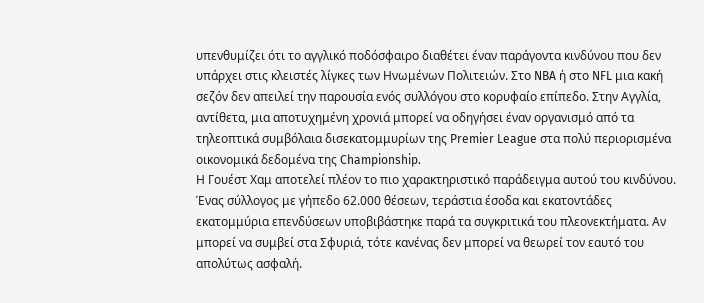υπενθυμίζει ότι το αγγλικό ποδόσφαιρο διαθέτει έναν παράγοντα κινδύνου που δεν υπάρχει στις κλειστές λίγκες των Ηνωμένων Πολιτειών. Στο NBA ή στο NFL μια κακή σεζόν δεν απειλεί την παρουσία ενός συλλόγου στο κορυφαίο επίπεδο. Στην Αγγλία, αντίθετα, μια αποτυχημένη χρονιά μπορεί να οδηγήσει έναν οργανισμό από τα τηλεοπτικά συμβόλαια δισεκατομμυρίων της Premier League στα πολύ περιορισμένα οικονομικά δεδομένα της Championship.
Η Γουέστ Χαμ αποτελεί πλέον το πιο χαρακτηριστικό παράδειγμα αυτού του κινδύνου. Ένας σύλλογος με γήπεδο 62.000 θέσεων, τεράστια έσοδα και εκατοντάδες εκατομμύρια επενδύσεων υποβιβάστηκε παρά τα συγκριτικά του πλεονεκτήματα. Αν μπορεί να συμβεί στα Σφυριά, τότε κανένας δεν μπορεί να θεωρεί τον εαυτό του απολύτως ασφαλή.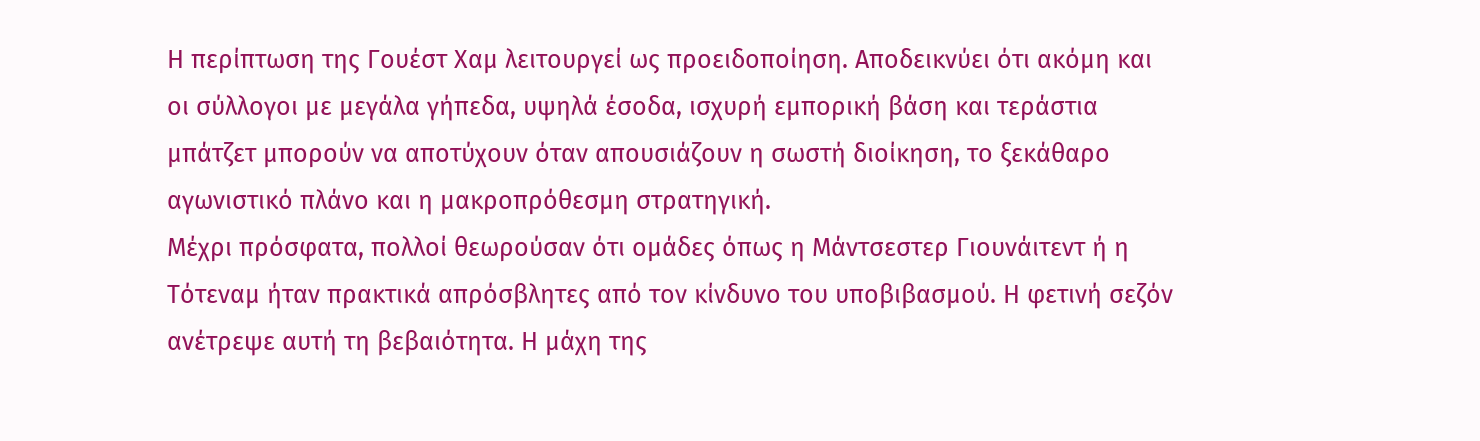Η περίπτωση της Γουέστ Χαμ λειτουργεί ως προειδοποίηση. Αποδεικνύει ότι ακόμη και οι σύλλογοι με μεγάλα γήπεδα, υψηλά έσοδα, ισχυρή εμπορική βάση και τεράστια μπάτζετ μπορούν να αποτύχουν όταν απουσιάζουν η σωστή διοίκηση, το ξεκάθαρο αγωνιστικό πλάνο και η μακροπρόθεσμη στρατηγική.
Μέχρι πρόσφατα, πολλοί θεωρούσαν ότι ομάδες όπως η Μάντσεστερ Γιουνάιτεντ ή η Τότεναμ ήταν πρακτικά απρόσβλητες από τον κίνδυνο του υποβιβασμού. Η φετινή σεζόν ανέτρεψε αυτή τη βεβαιότητα. Η μάχη της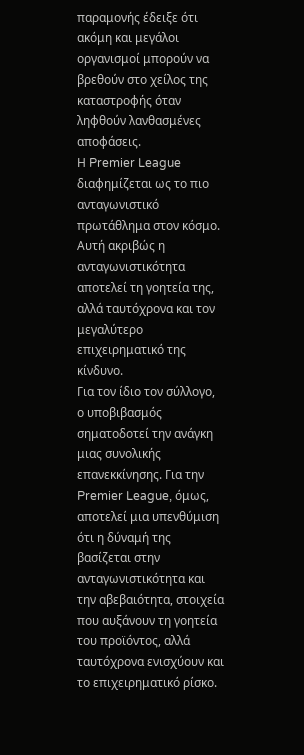παραμονής έδειξε ότι ακόμη και μεγάλοι οργανισμοί μπορούν να βρεθούν στο χείλος της καταστροφής όταν ληφθούν λανθασμένες αποφάσεις.
Η Premier League διαφημίζεται ως το πιο ανταγωνιστικό πρωτάθλημα στον κόσμο. Αυτή ακριβώς η ανταγωνιστικότητα αποτελεί τη γοητεία της, αλλά ταυτόχρονα και τον μεγαλύτερο επιχειρηματικό της κίνδυνο.
Για τον ίδιο τον σύλλογο, ο υποβιβασμός σηματοδοτεί την ανάγκη μιας συνολικής επανεκκίνησης. Για την Premier League, όμως, αποτελεί μια υπενθύμιση ότι η δύναμή της βασίζεται στην ανταγωνιστικότητα και την αβεβαιότητα, στοιχεία που αυξάνουν τη γοητεία του προϊόντος, αλλά ταυτόχρονα ενισχύουν και το επιχειρηματικό ρίσκο.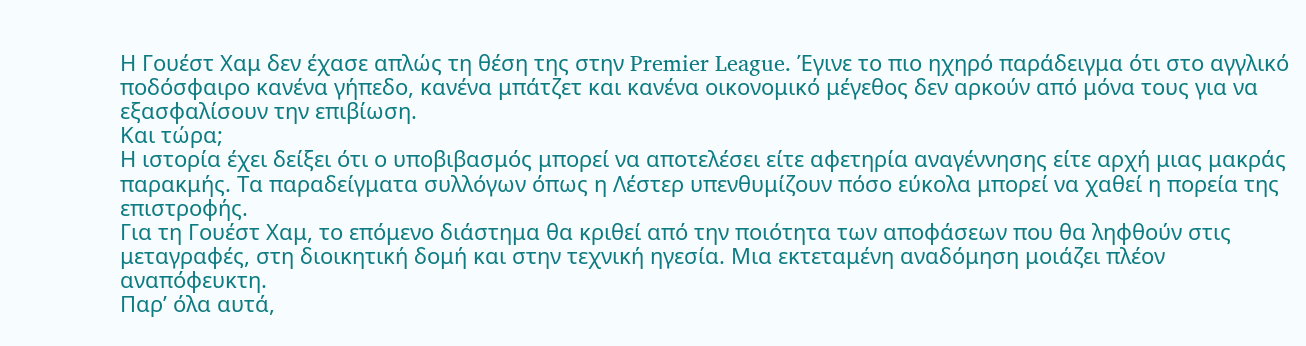Η Γουέστ Χαμ δεν έχασε απλώς τη θέση της στην Premier League. Έγινε το πιο ηχηρό παράδειγμα ότι στο αγγλικό ποδόσφαιρο κανένα γήπεδο, κανένα μπάτζετ και κανένα οικονομικό μέγεθος δεν αρκούν από μόνα τους για να εξασφαλίσουν την επιβίωση.
Και τώρα;
Η ιστορία έχει δείξει ότι ο υποβιβασμός μπορεί να αποτελέσει είτε αφετηρία αναγέννησης είτε αρχή μιας μακράς παρακμής. Τα παραδείγματα συλλόγων όπως η Λέστερ υπενθυμίζουν πόσο εύκολα μπορεί να χαθεί η πορεία της επιστροφής.
Για τη Γουέστ Χαμ, το επόμενο διάστημα θα κριθεί από την ποιότητα των αποφάσεων που θα ληφθούν στις μεταγραφές, στη διοικητική δομή και στην τεχνική ηγεσία. Μια εκτεταμένη αναδόμηση μοιάζει πλέον αναπόφευκτη.
Παρ’ όλα αυτά,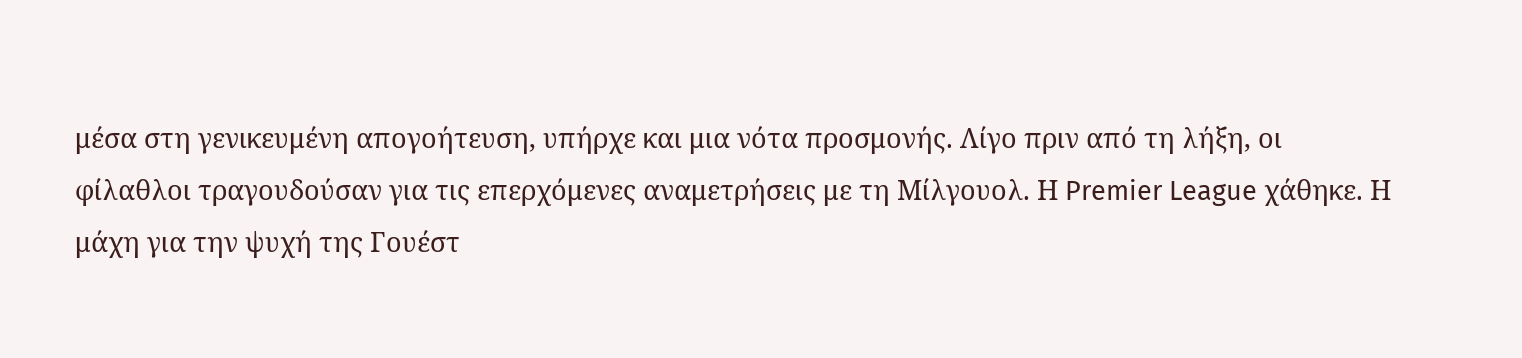μέσα στη γενικευμένη απογοήτευση, υπήρχε και μια νότα προσμονής. Λίγο πριν από τη λήξη, οι φίλαθλοι τραγουδούσαν για τις επερχόμενες αναμετρήσεις με τη Μίλγουολ. Η Premier League χάθηκε. Η μάχη για την ψυχή της Γουέστ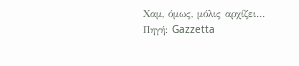Χαμ, όμως, μόλις αρχίζει…
Πηγή: Gazzetta